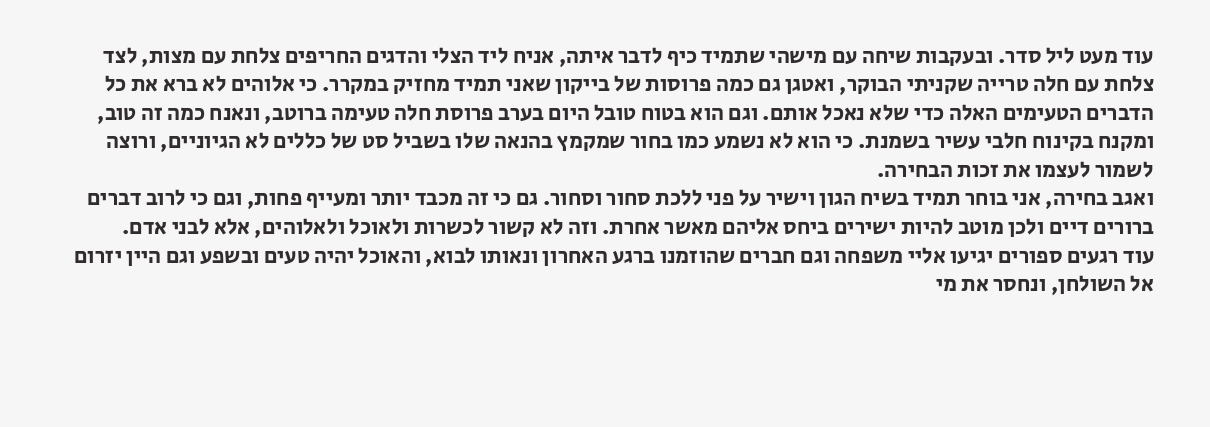עוד מעט ליל סדר. ובעקבות שיחה עם מישהי שתמיד כיף לדבר איתה, אניח ליד הצלי והדגים החריפים צלחת עם מצות, לצד צלחת עם חלה טרייה שקניתי הבוקר, ואטגן גם כמה פרוסות של בייקון שאני תמיד מחזיק במקרר. כי אלוהים לא ברא את כל הדברים הטעימים האלה כדי שלא נאכל אותם. וגם הוא בטוח טובל היום בערב פרוסת חלה טעימה ברוטב, ונאנח כמה זה טוב, ומקנח בקינוח חלבי עשיר בשמנת. כי הוא לא נשמע כמו בחור שמקמץ בהנאה שלו בשביל סט של כללים לא הגיוניים, ורוצה לשמור לעצמו את זכות הבחירה.
ואגב בחירה, אני בוחר תמיד בשיח הגון וישיר על פני ללכת סחור וסחור. גם כי זה מכבד יותר ומעייף פחות, וגם כי לרוב דברים ברורים דיים ולכן מוטב להיות ישירים ביחס אליהם מאשר אחרת. וזה לא קשור לכשרות ולאוכל ולאלוהים, אלא לבני אדם.
עוד רגעים ספורים יגיעו אליי משפחה וגם חברים שהוזמנו ברגע האחרון ונאותו לבוא, והאוכל יהיה טעים ובשפע וגם היין יזרום אל השולחן, ונחסר את מי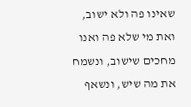שאינו פה ולא ישוב, ואת מי שלא פה ואנו מחכים שישוב, ונשמח את מה שיש, ונשאף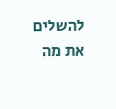להשלים את מה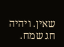שאין. ויהיה חג שמח.